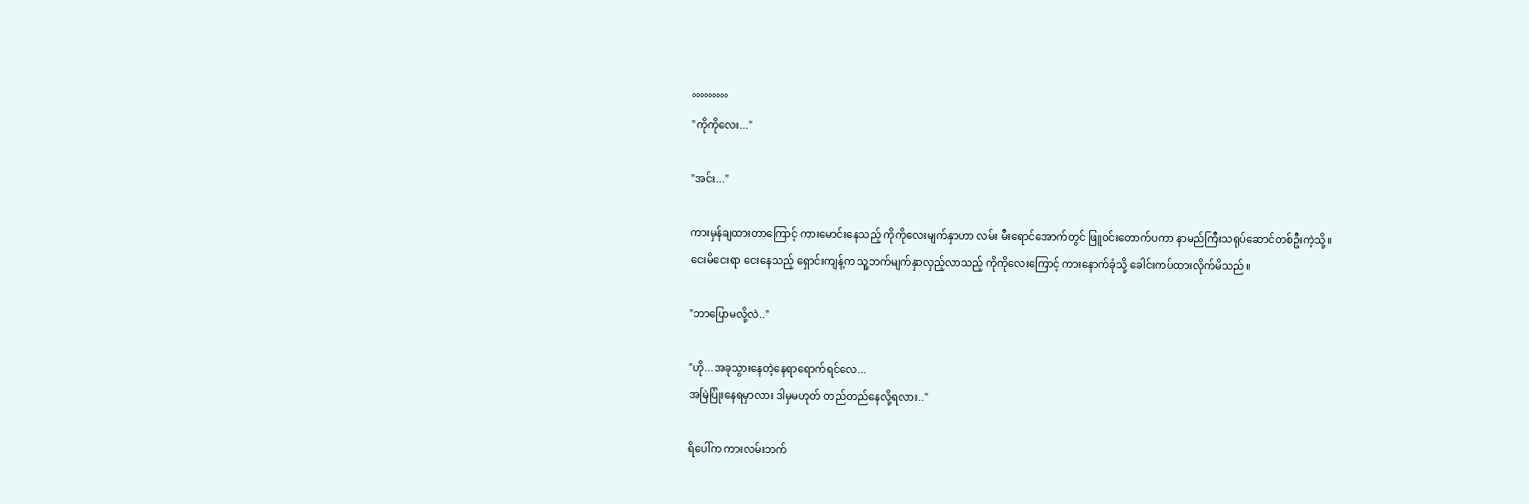°°°°°°°°°
"ကိုကိုလေး..."

"အင်း..."

ကားမှန်ချထားတာကြောင့် ကားမောင်းနေသည့် ကိုကိုလေးမျက်နှာဟာ လမ်း မီးရောင်အောက်တွင် ဖြူ၀င်းတောက်ပကာ နာမည်ကြီးသရုပ်ဆောင်တစ်ဦးကဲ့သို့။
ငေးမိငေးရာ ငေးနေသည့် ရှောင်းကျန့်က သူ့ဘက်မျက်နှာလှည့်လာသည့် ကိုကိုလေးကြောင့် ကားနောက်ခုံသို့ ခေါင်းကပ်ထားလိုက်မိသည်။

"ဘာပြောမလို့လဲ.."

"ဟို...အခုသွားနေတဲ့နေရာရောက်ရင်လေ...
အမြဲပြုံးနေရမှာလား ဒါမှမဟုတ် တည်တည်နေလို့ရလား.."

ရိပေါ်က ကားလမ်းဘက်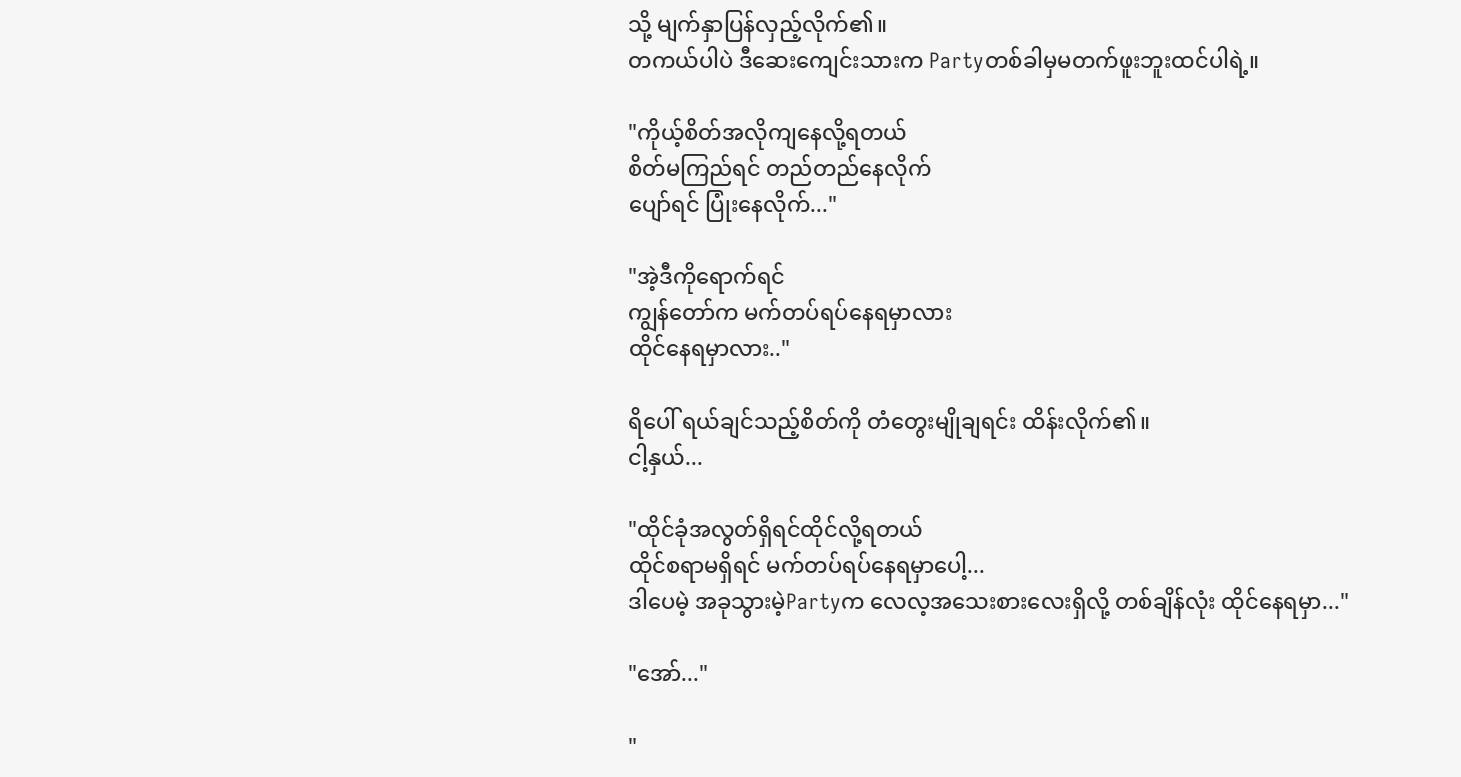သို့ မျက်နှာပြန်လှည့်လိုက်၏။
တကယ်ပါပဲ ဒီဆေးကျေင်းသားက Partyတစ်ခါမှမတက်ဖူးဘူးထင်ပါရဲ့။

"ကိုယ့်စိတ်အလိုကျနေလို့ရတယ်
စိတ်မကြည်ရင် တည်တည်နေလိုက်
ပျော်ရင် ပြုံးနေလိုက်..."

"အဲ့ဒီကိုရောက်ရင်
ကျွန်တော်က မက်တပ်ရပ်နေရမှာလား
ထိုင်နေရမှာလား.."

ရိပေါ် ရယ်ချင်သည့်စိတ်ကို တံတွေးမျိုချရင်း ထိန်းလိုက်၏။
ငါ့နှယ်...

"ထိုင်ခုံအလွတ်ရှိရင်ထိုင်လို့ရတယ်
ထိုင်စရာမရှိရင် မက်တပ်ရပ်နေရမှာပေါ့...
ဒါပေမဲ့ အခုသွားမဲ့Partyက လေလ့အသေးစားလေးရှိလို့ တစ်ချိန်လုံး ထိုင်နေရမှာ..."

"အော်..."

"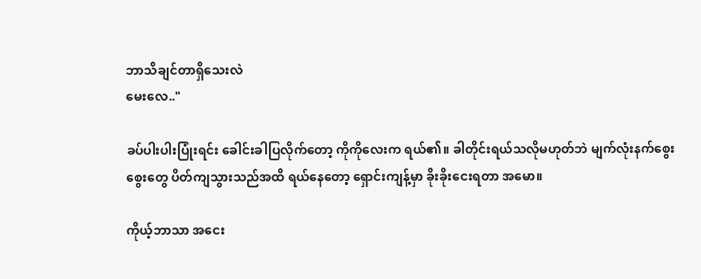ဘာသိချင်တာရှိသေးလဲ
မေးလေ.."

ခပ်ပါးပါးပြုံးရင်း ခေါင်းခါပြလိုက်တော့ ကိုကိုလေးက ရယ်၏။ ခါတိုင်းရယ်သလိုမဟုတ်ဘဲ မျက်လုံးနက်စွေးစွေးတွေ ပိတ်ကျသွားသည်အထိ ရယ်နေတော့ ရှောင်းကျန့်မှာ ခိုးခိုးငေးရတာ အမော။

ကိုယ့်ဘာသာ အငေး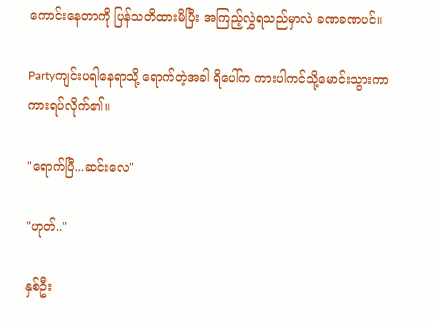ကောင်းနေတာကို ပြန်သတိထားမိပြီး အကြည့်လွှဲရသည်မှာလဲ ခဏခဏပင်။

Partyကျင်းပရါနေရာသို့ ရောက်တဲ့အခါ ရိပေါ်က ကားပါကင်သို့မောင်းသွားကာ ကားရပ်လိုက်၏။

"ရောက်ပြီ...ဆင်းလေ"

"ဟုတ်.."

နှစ်ဦး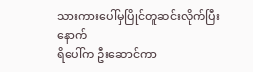သားကားပေါ်မှပြိုင်တူဆင်းလိုက်ပြီးနောက်
ရိပေါ်က ဦးဆောင်ကာ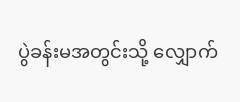ပွဲခန်းမအတွင်းသို့ လျှောက်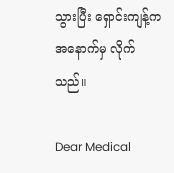သွားပြီး ရှောင်းကျန့်က အနောက်မှ လိုက်သည်။

Dear Medical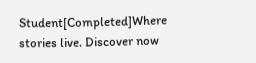Student[Completed]Where stories live. Discover now